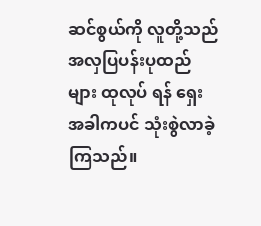ဆင်စွယ်ကို လူတို့သည် အလှပြပန်းပုထည်များ ထုလုပ် ရန် ရှေးအခါကပင် သုံးစွဲလာခဲ့ကြသည်။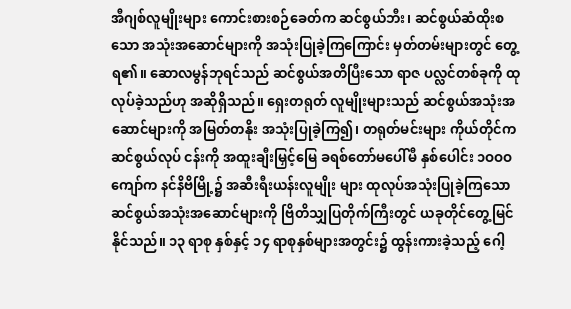အီဂျစ်လူမျိုးများ ကောင်းစားစဉ်ခေတ်က ဆင်စွယ်ဘီး၊ ဆင်စွယ်ဆံထိုးစသော အသုံးအဆောင်များကို အသုံးပြုခဲ့ကြကြောင်း မှတ်တမ်းများတွင် တွေ့ရ၏။ ဆောလမွန်ဘုရင်သည် ဆင်စွယ်အတိပြီးသော ရာဇ ပလ္လင်တစ်ခုကို ထုလုပ်ခဲ့သည်ဟု အဆိုရှိသည်။ ရှေးတရုတ် လူမျိုးများသည် ဆင်စွယ်အသုံးအဆောင်များကို အမြတ်တနိုး အသုံးပြုခဲ့ကြ၍၊ တရုတ်မင်းများ ကိုယ်တိုင်က ဆင်စွယ်လုပ် ငန်းကို အထူးချီးမြှင့်မြေ ခရစ်တော်မပေါ်မီ နှစ်ပေါင်း ၁ဝဝဝ ကျော်က နင်နိဗိမြို့၌ အဆီးရီးယန်းလူမျိုး များ ထုလုပ်အသုံးပြုခဲ့ကြသော ဆင်စွယ်အသုံးအဆောင်များကို ဗြိတိသျှပြတိုက်ကြီးတွင် ယခုတိုင်တွေ့မြင်နိုင်သည်။ ၁၃ ရာစု နှစ်နှင့် ၁၄ ရာစုနှစ်များအတွင်း၌ ထွန်းကားခဲ့သည့် ဂေါ့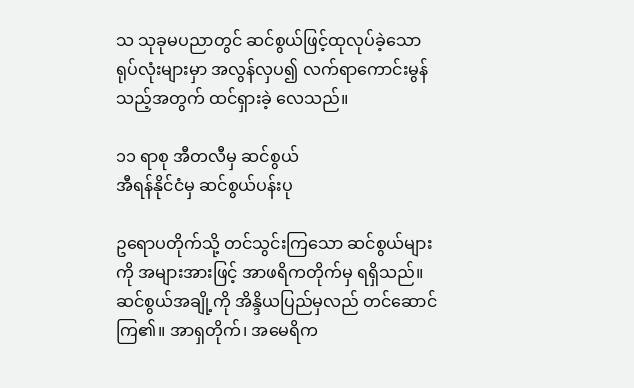သ သုခုမပညာတွင် ဆင်စွယ်ဖြင့်ထုလုပ်ခဲ့သော ရုပ်လုံးများမှာ အလွန်လှပ၍ လက်ရာကောင်းမွန်သည့်အတွက် ထင်ရှားခဲ့ လေသည်။

၁၁ ရာစု အီတလီမှ ဆင်စွယ်
အီရန်နိုင်ငံမှ ဆင်စွယ်ပန်းပု

ဥရောပတိုက်သို့ တင်သွင်းကြသော ဆင်စွယ်များကို အများအားဖြင့် အာဖရိကတိုက်မှ ရရှိသည်။ ဆင်စွယ်အချို့ကို အိန္ဒိယပြည်မှလည် တင်ဆောင်ကြ၏။ အာရှတိုက်၊ အမေရိက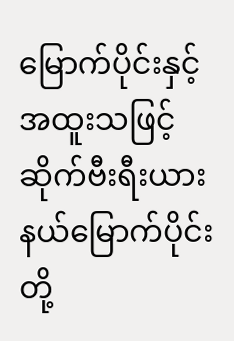မြောက်ပိုင်းနှင့် အထူးသဖြင့် ဆိုက်ဗီးရီးယားနယ်မြောက်ပိုင်း တို့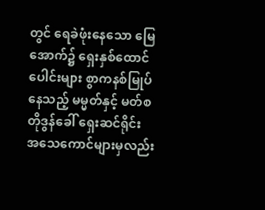တွင် ရေခဲဖုံးနေသော မြေအောက်၌ ရှေးနှစ်ထောင်ပေါင်းများ စွာကနစ်မြုပ်နေသည့် မမ္မတ်နှင့် မတ်စတိုဒွန်ခေါ် ရှေးဆင်ရိုင်း အသေကောင်များမှလည်း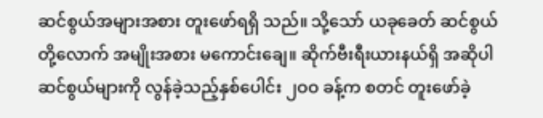ဆင်စွယ်အများအစား တူးဖော်ရရှိ သည်။ သို့သော် ယခုခေတ် ဆင်စွယ်တို့လောက် အမျိုးအစား မကောင်းချေ။ ဆိုက်ဗီးရီးယားနယ်ရှိ အဆိုပါ ဆင်စွယ်များကို လွန်ခဲ့သည့်နှစ်ပေါင်း ၂ဝဝ ခန့်က စတင် တူးဖော်ခဲ့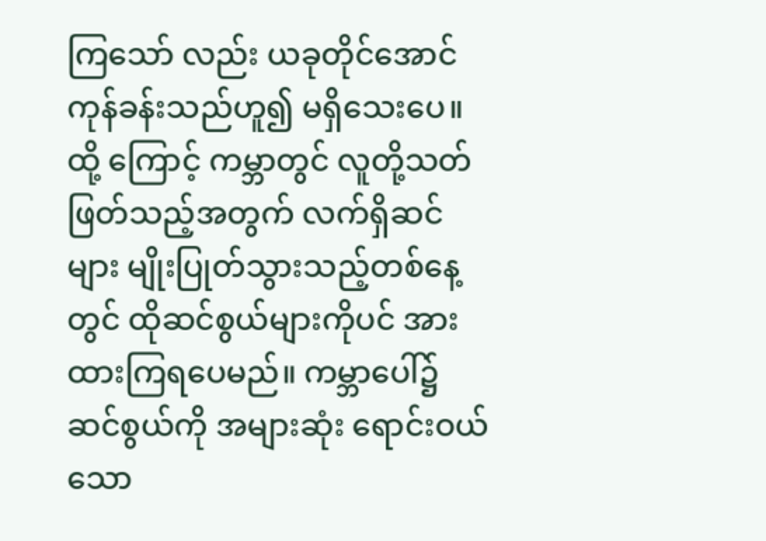ကြသော် လည်း ယခုတိုင်အောင် ကုန်ခန်းသည်ဟူ၍ မရှိသေးပေ။ ထို့ ကြောင့် ကမ္ဘာတွင် လူတို့သတ်ဖြတ်သည့်အတွက် လက်ရှိဆင် များ မျိုးပြုတ်သွားသည့်တစ်နေ့တွင် ထိုဆင်စွယ်များကိုပင် အားထားကြရပေမည်။ ကမ္ဘာပေါ်၌ ဆင်စွယ်ကို အများဆုံး ရောင်းဝယ်သော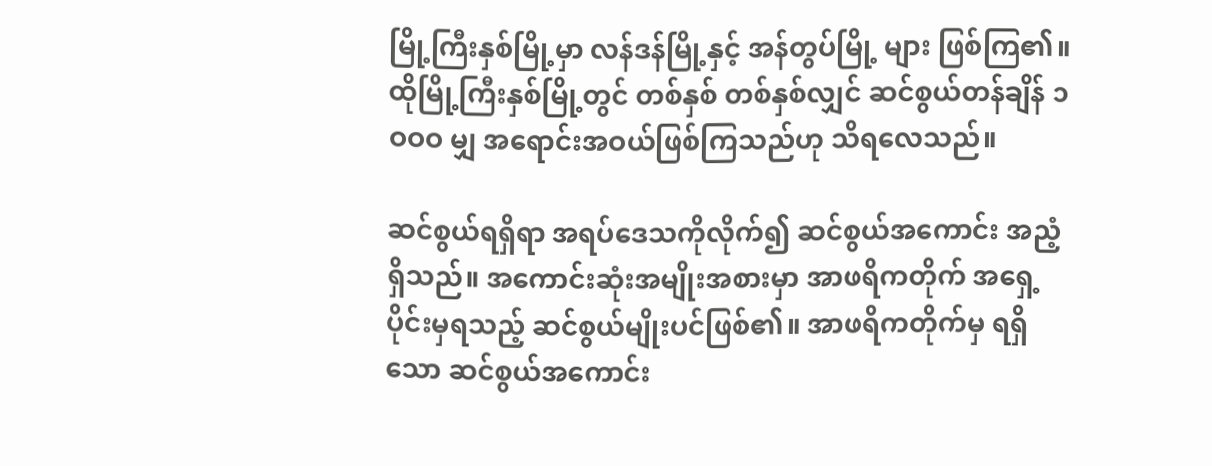မြို့ကြီးနှစ်မြို့မှာ လန်ဒန်မြို့နှင့် အန်တွပ်မြို့ များ ဖြစ်ကြ၏။ ထိုမြို့ကြီးနှစ်မြို့တွင် တစ်နှစ် တစ်နှစ်လျှင် ဆင်စွယ်တန်ချိန် ၁ဝဝဝ မျှ အရောင်းအဝယ်ဖြစ်ကြသည်ဟု သိရလေသည်။

ဆင်စွယ်ရရှိရာ အရပ်ဒေသကိုလိုက်၍ ဆင်စွယ်အကောင်း အညံ့ရှိသည်။ အကောင်းဆုံးအမျိုးအစားမှာ အာဖရိကတိုက် အရှေ့ပိုင်းမှရသည့် ဆင်စွယ်မျိုးပင်ဖြစ်၏။ အာဖရိကတိုက်မှ ရရှိသော ဆင်စွယ်အကောင်း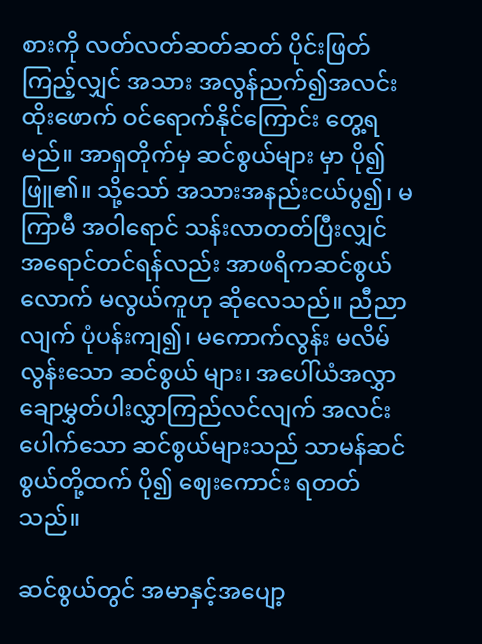စားကို လတ်လတ်ဆတ်ဆတ် ပိုင်းဖြတ်ကြည့်လျှင် အသား အလွန်ညက်၍အလင်းထိုးဖောက် ဝင်ရောက်နိုင်ကြောင်း တွေ့ရမည်။ အာရှတိုက်မှ ဆင်စွယ်များ မှာ ပို၍ဖြူ၏။ သို့သော် အသားအနည်းငယ်ပွ၍၊ မကြာမီ အဝါရောင် သန်းလာတတ်ပြီးလျှင် အရောင်တင်ရန်လည်း အာဖရိကဆင်စွယ်လောက် မလွယ်ကူဟု ဆိုလေသည်။ ညီညာ လျက် ပုံပန်းကျ၍၊ မကောက်လွန်း မလိမ်လွန်းသော ဆင်စွယ် များ၊ အပေါ်ယံအလွှာ ချောမွှတ်ပါးလွှာကြည်လင်လျက် အလင်း ပေါက်သော ဆင်စွယ်များသည် သာမန်ဆင်စွယ်တို့ထက် ပို၍ ဈေးကောင်း ရတတ်သည်။

ဆင်စွယ်တွင် အမာနှင့်အပျော့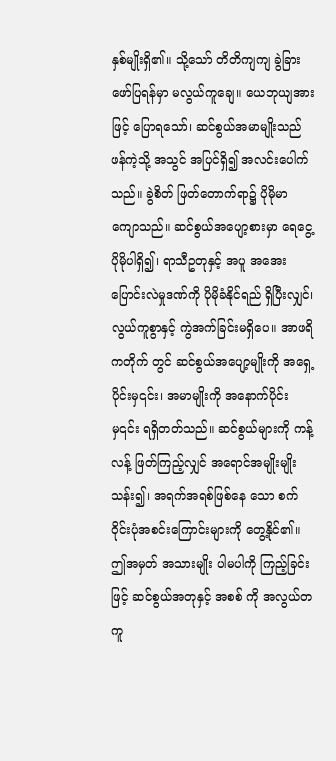နှစ်မျိုးရှိ၏။ သို့သော် တိတိကျကျ ခွဲခြားဖော်ပြရန်မှာ မလွယ်ကူချေ။ ယေဘုယျအား ဖြင့် ပြောရသော်၊ ဆင်စွယ်အမာမျိုးသည် ဖန်ကဲ့သို့ အသွင် အပြင်ရှိ၍ အလင်းပေါက်သည်။ ခွဲစိတ် ဖြတ်တောက်ရာ၌ ပိုမိုမာကျောသည်။ ဆင်စွယ်အပျော့စားမှာ ရေငွေ့ပိုမိုပါရှိ၍၊ ရာသီဥတုနှင့် အပူ အအေး ပြောင်းလဲမှုဒဏ်ကို ပိုမိုခံနိုင်ရည် ရှိပြီးလျှင်၊ လွယ်ကူစွာနှင့် ကွဲအက်ခြင်းမရှိပေ။ အာဖရိကတိုက် တွင် ဆင်စွယ်အပျော့မျိုးကို အရှေ့ပိုင်းမှ၎င်း၊ အမာမျိုးကို အနောက်ပိုင်းမှ၎င်း ရရှိတတ်သည်။ ဆင်စွယ်များကို ကန့်လန့် ဖြတ်ကြည့်လျှင် အရောင်အမျိုးမျိုးသန်း၍၊ အရက်အရစ်ဖြစ်နေ သော စက်ဝိုင်းပုံအစင်းကြောင်းများကို တွေ့နိုင်၏။ ဤအမှတ် အသားမျိုး ပါမပါကို ကြည့်ခြင်းဖြင့် ဆင်စွယ်အတုနှင့် အစစ် ကို အလွယ်တကူ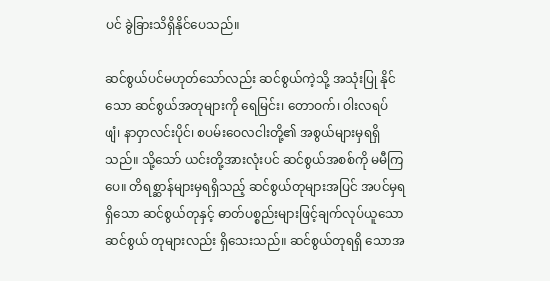ပင် ခွဲခြားသိရှိနိုင်ပေသည်။

ဆင်စွယ်ပင်မဟုတ်သော်လည်း ဆင်စွယ်ကဲ့သို့ အသုံးပြု နိုင်သော ဆင်စွယ်အတုများကို ရေမြင်း၊ တောဝက်၊ ဝါးလရပ် ဖျံ၊ နာဝှာလင်းပိုင်၊ စပမ်းဝေလငါးတို့၏ အစွယ်များမှရရှိသည်။ သို့သော် ယင်းတို့အားလုံးပင် ဆင်စွယ်အစစ်ကို မမီကြပေ။ တိရစ္ဆာန်များမှရရှိသည့် ဆင်စွယ်တုများအပြင် အပင်မှရရှိသော ဆင်စွယ်တုနှင့် ဓာတ်ပစ္စည်းများဖြင့်ချက်လုပ်ယူသော ဆင်စွယ် တုများလည်း ရှိသေးသည်။ ဆင်စွယ်တုရရှိ သောအ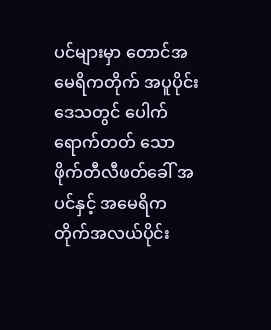ပင်များမှာ တောင်အမေရိကတိုက် အပူပိုင်းဒေသတွင် ပေါက်ရောက်တတ် သော ဖိုက်တီလီဖတ်ခေါ် အပင်နှင့် အမေရိကတိုက်အလယ်ပိုင်း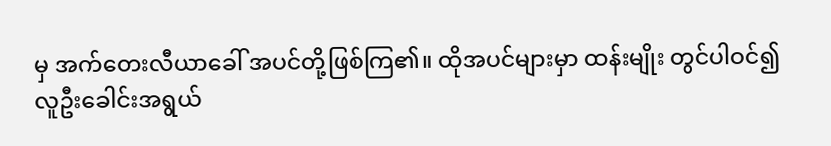မှ အက်တေးလီယာခေါ် အပင်တို့ဖြစ်ကြ၏။ ထိုအပင်များမှာ ထန်းမျိုး တွင်ပါဝင်၍ လူဦးခေါင်းအရွယ်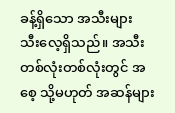ခန့်ရှိသော အသီးများ သီးလေ့ရှိသည်။ အသီးတစ်လုံးတစ်လုံးတွင် အစေ့ သို့မဟုတ် အဆန်များ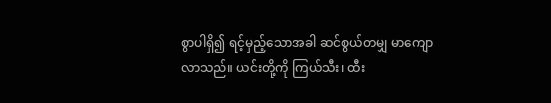စွာပါရှိ၍ ရင့်မှည့်သောအခါ ဆင်စွယ်တမျှ မာကျော လာသည်။ ယင်းတို့ကို ကြယ်သီး၊ ထီး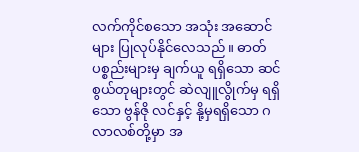လက်ကိုင်စသော အသုံး အဆောင်များ ပြုလုပ်နိုင်လေသည်။ ဓာတ်ပစ္စည်းများမှ ချက်ယူ ရရှိသော ဆင်စွယ်တုများတွင် ဆဲလျူလွိုက်မှ ရရှိသော ဗွန်ဇို လင်နှင့် နို့မှရရှိသော ဂလာလစ်တို့မှာ အ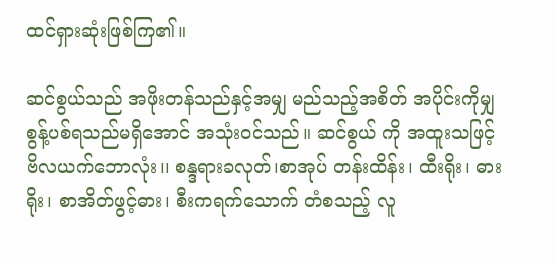ထင်ရှားဆုံးဖြစ်ကြ၏။

ဆင်စွယ်သည် အဖိုးတန်သည်နှင့်အမျှ မည်သည့်အစိတ် အပိုင်းကိုမျှ စွန့်ပစ်ရသည်မရှိအောင် အသုံးဝင်သည်။ ဆင်စွယ် ကို အထူးသဖြင့် ဗိလယက်ဘောလုံး၊၊ စန္ဒရားခလုတ်၊စာအုပ် တန်းထိန်း၊ ထီးရိုး၊ ဓားရိုး၊ စာအိတ်ဖွင့်ဓား၊ စီးကရက်သောက် တံစသည့် လူ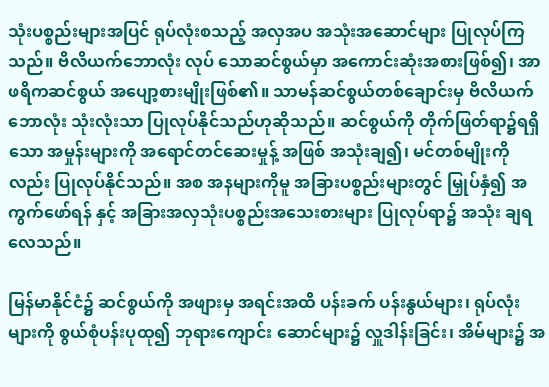သုံးပစ္စည်းများအပြင် ရုပ်လုံးစသည့် အလှအပ အသုံးအဆောင်များ ပြုလုပ်ကြသည်။ ဗိလိယက်ဘောလုံး လုပ် သောဆင်စွယ်မှာ အကောင်းဆုံးအစားဖြစ်၍၊ အာဖရိကဆင်စွယ် အပျော့စားမျိုးဖြစ်၏။ သာမန်ဆင်စွယ်တစ်ချောင်းမှ ဗိလိယက် ဘောလုံး သုံးလုံးသာ ပြုလုပ်နိုင်သည်ဟုဆိုသည်။ ဆင်စွယ်ကို တိုက်ဖြတ်ရာ၌ရရှိသော အမှုန်းများကို အရောင်တင်ဆေးမှုန့် အဖြစ် အသုံးချ၍၊ မင်တစ်မျိုးကိုလည်း ပြုလုပ်နိုင်သည်။ အစ အနများကိုမူ အခြားပစ္စည်းများတွင် မြှုပ်နှံ၍ အကွက်ဖော်ရန် နှင့် အခြားအလှသုံးပစ္စည်းအသေးစားများ ပြုလုပ်ရာ၌ အသုံး ချရလေသည်။

မြန်မာနိုင်ငံ၌ ဆင်စွယ်ကို အဖျားမှ အရင်းအထိ ပန်းခက် ပန်းနွယ်များ၊ ရုပ်လုံးများကို စွယ်စုံပန်းပုထု၍ ဘုရားကျောင်း ဆောင်များ၌ လှူဒါန်းခြင်း၊ အိမ်များ၌ အ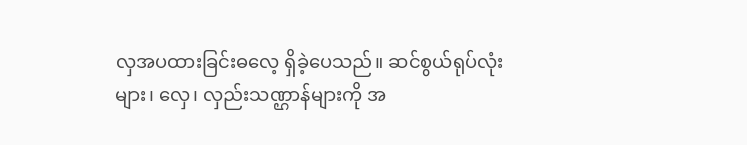လှအပထားခြင်းဓလေ့ ရှိခဲ့ပေသည်။ ဆင်စွယ်ရုပ်လုံးများ၊ လှေ၊ လှည်းသဏ္ဌာန်များကို အ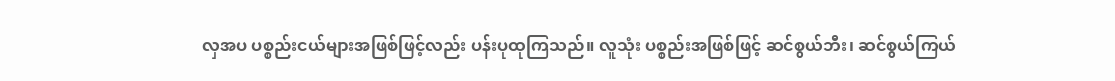လှအပ ပစ္စည်းငယ်များအဖြစ်ဖြင့်လည်း ပန်းပုထုကြသည်။ လူသုံး ပစ္စည်းအဖြစ်ဖြင့် ဆင်စွယ်ဘီး၊ ဆင်စွယ်ကြယ်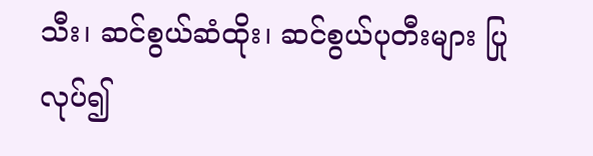သီး၊ ဆင်စွယ်ဆံထိုး၊ ဆင်စွယ်ပုတီးများ ပြုလုပ်၍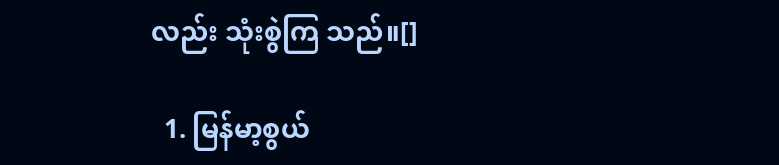လည်း သုံးစွဲကြ သည်။[]

  1. မြန်မာ့စွယ်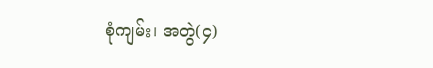စုံကျမ်း၊ အတွဲ(၄)